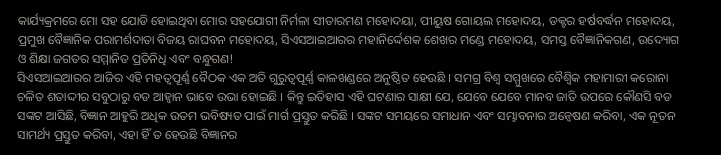କାର୍ଯ୍ୟକ୍ରମରେ ମୋ ସହ ଯୋଡି ହୋଇଥିବା ମୋର ସହଯୋଗୀ ନିର୍ମଳା ସୀତାରମଣ ମହୋଦୟା, ପୀୟୁଷ ଗୋୟଲ ମହୋଦୟ, ଡକ୍ଟର ହର୍ଷବର୍ଦ୍ଧନ ମହୋଦୟ, ପ୍ରମୁଖ ବୈଜ୍ଞାନିକ ପରାମର୍ଶଦାତା ବିଜୟ ରାଘବନ ମହୋଦୟ, ସିଏସଆଇଆରର ମହାନିର୍ଦ୍ଦେଶକ ଶେଖର ମଣ୍ଡେ ମହୋଦୟ, ସମସ୍ତ ବୈଜ୍ଞାନିକଗଣ, ଉଦ୍ୟୋଗ ଓ ଶିକ୍ଷା ଜଗତର ସମ୍ମାନିତ ପ୍ରତିନିଧି ଏବଂ ବନ୍ଧୁଗଣ!
ସିଏସଆଇଆରର ଆଜିର ଏହି ମହତ୍ୱପୂର୍ଣ୍ଣ ବୈଠକ ଏକ ଅତି ଗୁରୁତ୍ୱପୂର୍ଣ୍ଣ କାଳଖଣ୍ଡରେ ଅନୁଷ୍ଠିତ ହେଉଛି । ସମଗ୍ର ବିଶ୍ୱ ସମ୍ମୁଖରେ ବୈଶ୍ୱିକ ମହାମାରୀ କରୋନା ଚଳିତ ଶତାଦ୍ଦୀର ସବୁଠାରୁ ବଡ ଆହ୍ୱାନ ଭାବେ ଉଭା ହୋଇଛି । କିନ୍ତୁ ଇତିହାସ ଏହି ଘଟଣାର ସାକ୍ଷୀ ଯେ, ଯେବେ ଯେବେ ମାନବ ଜାତି ଉପରେ କୌଣସି ବଡ ସଙ୍କଟ ଆସିଛି, ବିଜ୍ଞାନ ଆହୁରି ଅଧିକ ଉତମ ଭବିଷ୍ୟତ ପାଇଁ ମାର୍ଗ ପ୍ରସ୍ତୁତ କରିଛି । ସଙ୍କଟ ସମୟରେ ସମାଧାନ ଏବଂ ସମ୍ଭାବନାର ଅନ୍ୱେଷଣ କରିବା, ଏକ ନୂତନ ସାମର୍ଥ୍ୟ ପ୍ରସ୍ତୁତ କରିବା, ଏହା ହିଁ ତ ହେଉଛି ବିଜ୍ଞାନର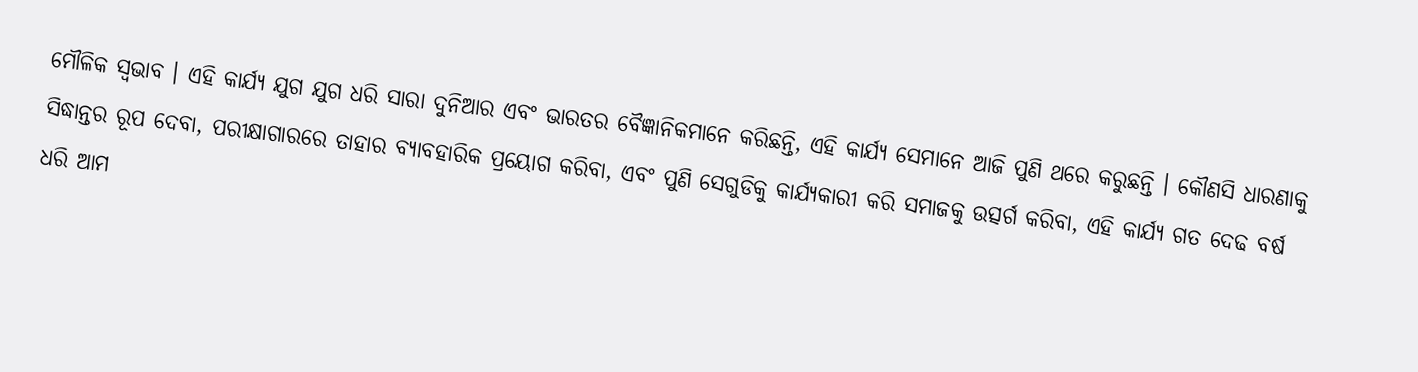ମୌଳିକ ସ୍ୱଭାବ । ଏହି କାର୍ଯ୍ୟ ଯୁଗ ଯୁଗ ଧରି ସାରା ଦୁନିଆର ଏବଂ ଭାରତର ବୈଜ୍ଞାନିକମାନେ କରିଛନ୍ତି, ଏହି କାର୍ଯ୍ୟ ସେମାନେ ଆଜି ପୁଣି ଥରେ କରୁଛନ୍ତି । କୌଣସି ଧାରଣାକୁ ସିଦ୍ଧାନ୍ତର ରୂପ ଦେବା, ପରୀକ୍ଷାଗାରରେ ତାହାର ବ୍ୟାବହାରିକ ପ୍ରୟୋଗ କରିବା, ଏବଂ ପୁଣି ସେଗୁଡିକୁ କାର୍ଯ୍ୟକାରୀ କରି ସମାଜକୁ ଉତ୍ସର୍ଗ କରିବା, ଏହି କାର୍ଯ୍ୟ ଗତ ଦେଢ ବର୍ଷ ଧରି ଆମ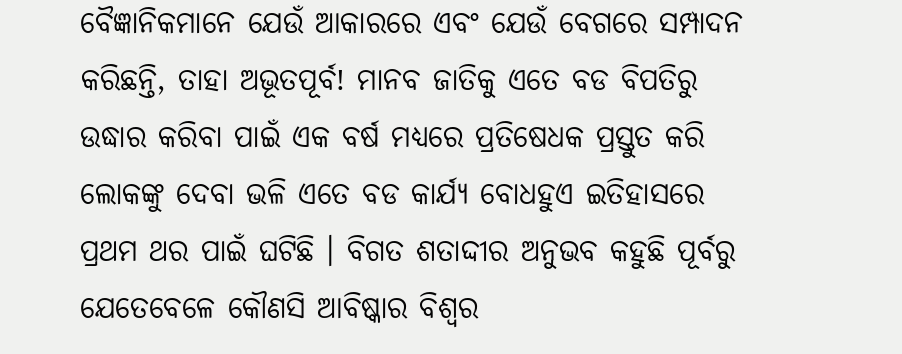ବୈଜ୍ଞାନିକମାନେ ଯେଉଁ ଆକାରରେ ଏବଂ ଯେଉଁ ବେଗରେ ସମ୍ପାଦନ କରିଛନ୍ତି, ତାହା ଅଭୂତପୂର୍ବ! ମାନବ ଜାତିକୁ ଏତେ ବଡ ବିପତିରୁ ଉଦ୍ଧାର କରିବା ପାଇଁ ଏକ ବର୍ଷ ମଧ୍ୟରେ ପ୍ରତିଷେଧକ ପ୍ରସ୍ତୁତ କରି ଲୋକଙ୍କୁ ଦେବା ଭଳି ଏତେ ବଡ କାର୍ଯ୍ୟ ବୋଧହୁଏ ଇତିହାସରେ ପ୍ରଥମ ଥର ପାଇଁ ଘଟିଛି । ବିଗତ ଶତାଦ୍ଦୀର ଅନୁଭବ କହୁଛି ପୂର୍ବରୁ ଯେତେବେଳେ କୌଣସି ଆବିଷ୍କାର ବିଶ୍ୱର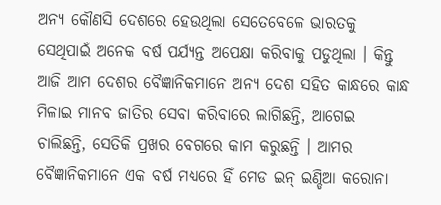ଅନ୍ୟ କୌଣସି ଦେଶରେ ହେଉଥିଲା ସେତେବେଳେ ଭାରତକୁ ସେଥିପାଇଁ ଅନେକ ବର୍ଷ ପର୍ଯ୍ୟନ୍ତ ଅପେକ୍ଷା କରିବାକୁ ପଡୁଥିଲା । କିନ୍ତୁ ଆଜି ଆମ ଦେଶର ବୈଜ୍ଞାନିକମାନେ ଅନ୍ୟ ଦେଶ ସହିତ କାନ୍ଧରେ କାନ୍ଧ ମିଳାଇ ମାନବ ଜାତିର ସେବା କରିବାରେ ଲାଗିଛନ୍ତି, ଆଗେଇ ଚାଲିଛନ୍ତି, ସେତିକି ପ୍ରଖର ବେଗରେ କାମ କରୁଛନ୍ତି । ଆମର ବୈଜ୍ଞାନିକମାନେ ଏକ ବର୍ଷ ମଧ୍ୟରେ ହିଁ ମେଡ ଇନ୍ ଇଣ୍ଡିଆ କରୋନା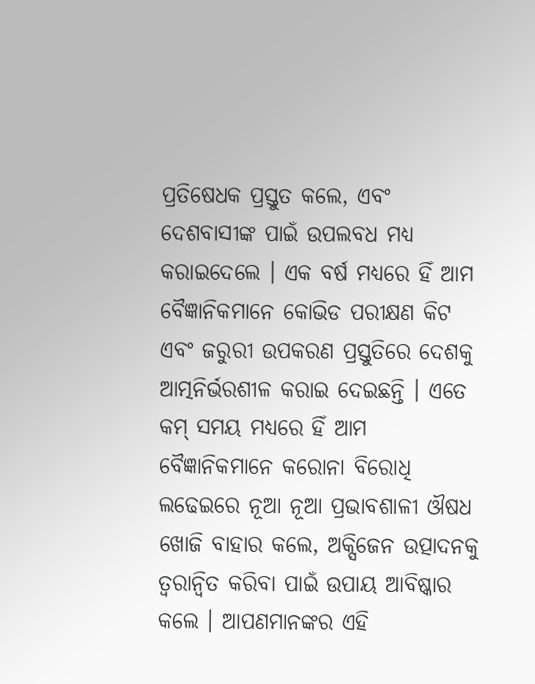ପ୍ରତିଷେଧକ ପ୍ରସ୍ତୁତ କଲେ, ଏବଂ ଦେଶବାସୀଙ୍କ ପାଇଁ ଉପଲବଧ ମଧ୍ୟ କରାଇଦେଲେ । ଏକ ବର୍ଷ ମଧ୍ୟରେ ହିଁ ଆମ ବୈଜ୍ଞାନିକମାନେ କୋଭିଡ ପରୀକ୍ଷଣ କିଟ ଏବଂ ଜରୁରୀ ଉପକରଣ ପ୍ରସ୍ତୁତିରେ ଦେଶକୁ ଆତ୍ମନିର୍ଭରଶୀଳ କରାଇ ଦେଇଛନ୍ତି । ଏତେ କମ୍ ସମୟ ମଧ୍ୟରେ ହିଁ ଆମ ବୈଜ୍ଞାନିକମାନେ କରୋନା ବିରୋଧି ଲଢେଇରେ ନୂଆ ନୂଆ ପ୍ରଭାବଶାଳୀ ଔଷଧ ଖୋଜି ବାହାର କଲେ, ଅକ୍ସିଜେନ ଉତ୍ପାଦନକୁ ତ୍ୱରାନ୍ୱିତ କରିବା ପାଇଁ ଉପାୟ ଆବିଷ୍କାର କଲେ । ଆପଣମାନଙ୍କର ଏହି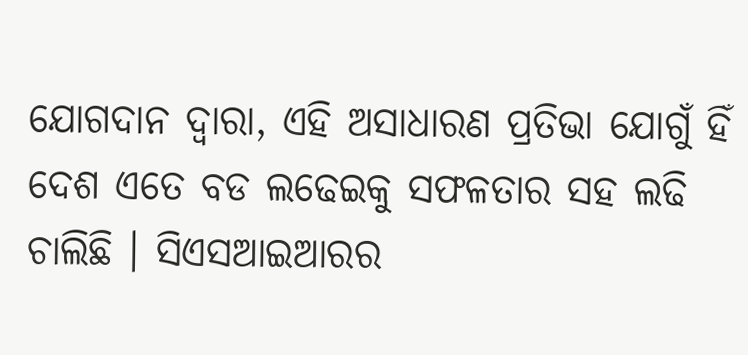ଯୋଗଦାନ ଦ୍ୱାରା, ଏହି ଅସାଧାରଣ ପ୍ରତିଭା ଯୋଗୁଁ ହିଁ ଦେଶ ଏତେ ବଡ ଲଢେଇକୁ ସଫଳତାର ସହ ଲଢି ଚାଲିଛି । ସିଏସଆଇଆରର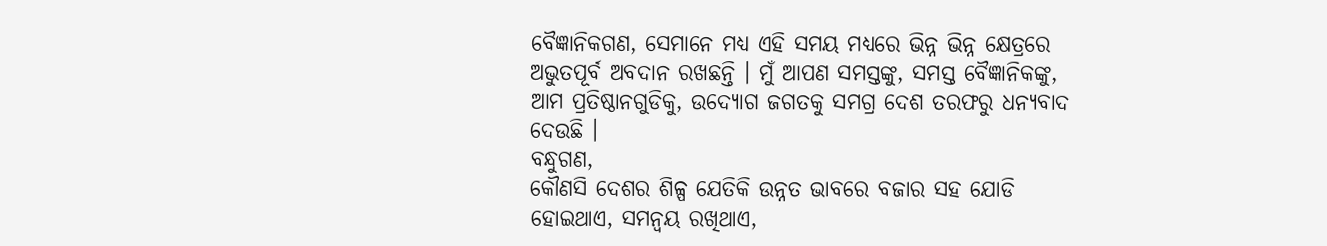ବୈଜ୍ଞାନିକଗଣ, ସେମାନେ ମଧ୍ୟ ଏହି ସମୟ ମଧ୍ୟରେ ଭିନ୍ନ ଭିନ୍ନ କ୍ଷେତ୍ରରେ ଅଭୁତପୂର୍ବ ଅବଦାନ ରଖଛନ୍ତି । ମୁଁ ଆପଣ ସମସ୍ତଙ୍କୁ, ସମସ୍ତ ବୈଜ୍ଞାନିକଙ୍କୁ, ଆମ ପ୍ରତିଷ୍ଠାନଗୁଡିକୁ, ଉଦ୍ୟୋଗ ଜଗତକୁ ସମଗ୍ର ଦେଶ ତରଫରୁ ଧନ୍ୟବାଦ ଦେଉଛି ।
ବନ୍ଧୁଗଣ,
କୌଣସି ଦେଶର ଶିଳ୍ପ ଯେତିକି ଉନ୍ନତ ଭାବରେ ବଜାର ସହ ଯୋଡି ହୋଇଥାଏ, ସମନ୍ୱୟ ରଖିଥାଏ,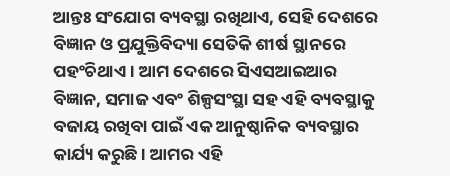ଆନ୍ତଃ ସଂଯୋଗ ବ୍ୟବସ୍ଥା ରଖିଥାଏ, ସେହି ଦେଶରେ ବିଜ୍ଞାନ ଓ ପ୍ରଯୁକ୍ତିବିଦ୍ୟା ସେତିକି ଶୀର୍ଷ ସ୍ଥାନରେ ପହଂଚିଥାଏ । ଆମ ଦେଶରେ ସିଏସଆଇଆର ବିଜ୍ଞାନ, ସମାଜ ଏବଂ ଶିଳ୍ପସଂସ୍ଥା ସହ ଏହି ବ୍ୟବସ୍ଥାକୁ ବଜାୟ ରଖିବା ପାଇଁ ଏକ ଆନୁଷ୍ଠାନିକ ବ୍ୟବସ୍ଥାର କାର୍ଯ୍ୟ କରୁଛି । ଆମର ଏହି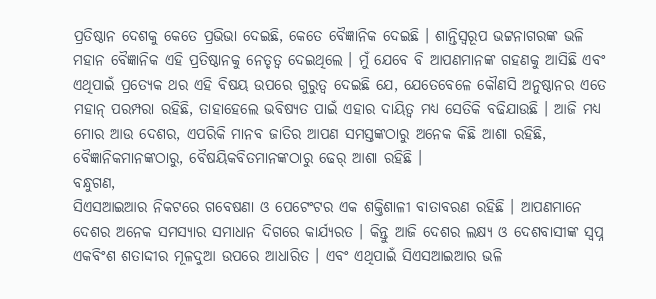ପ୍ରତିଷ୍ଠାନ ଦେଶକୁ କେତେ ପ୍ରଭିଭା ଦେଇଛି, କେତେ ବୈଜ୍ଞାନିକ ଦେଇଛି । ଶାନ୍ତିସ୍ୱରୂପ ଭଟ୍ଟନାଗରଙ୍କ ଭଳି ମହାନ ବୈଜ୍ଞାନିକ ଏହି ପ୍ରତିଷ୍ଠାନକୁ ନେତୃତ୍ୱ ଦେଇଥିଲେ । ମୁଁ ଯେବେ ବି ଆପଣମାନଙ୍କ ଗହଣକୁ ଆସିଛି ଏବଂ ଏଥିପାଇଁ ପ୍ରତ୍ୟେକ ଥର ଏହି ବିଷୟ ଉପରେ ଗୁରୁତ୍ୱ ଦେଇଛି ଯେ, ଯେତେବେଳେ କୌଣସି ଅନୁଷ୍ଠାନର ଏତେ ମହାନ୍ ପରମ୍ପରା ରହିଛି, ତାହାହେଲେ ଭବିଷ୍ୟତ ପାଇଁ ଏହାର ଦାୟିତ୍ୱ ମଧ୍ୟ ସେତିକି ବଢିଯାଉଛି । ଆଜି ମଧ୍ୟ ମୋର ଆଉ ଦେଶର, ଏପରିକି ମାନବ ଜାତିର ଆପଣ ସମସ୍ତଙ୍କଠାରୁ ଅନେକ କିଛି ଆଶା ରହିଛି, ବୈଜ୍ଞାନିକମାନଙ୍କଠାରୁ, ବୈଷୟିକବିତମାନଙ୍କଠାରୁ ଢେର୍ ଆଶା ରହିଛି ।
ବନ୍ଧୁଗଣ,
ସିଏସଆଇଆର ନିକଟରେ ଗବେଷଣା ଓ ପେଟେଂଟର ଏକ ଶକ୍ତିଶାଳୀ ବାତାବରଣ ରହିଛି । ଆପଣମାନେ ଦେଶର ଅନେକ ସମସ୍ୟାର ସମାଧାନ ଦିଗରେ କାର୍ଯ୍ୟରତ । କିନ୍ତୁ ଆଜି ଦେଶର ଲକ୍ଷ୍ୟ ଓ ଦେଶବାସୀଙ୍କ ସ୍ୱପ୍ନ ଏକବିଂଶ ଶତାଦ୍ଦୀର ମୂଳଦୁଆ ଉପରେ ଆଧାରିତ । ଏବଂ ଏଥିପାଇଁ ସିଏସଆଇଆର ଭଳି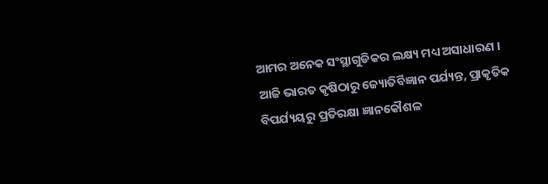ଆମର ଅନେକ ସଂସ୍ଥାଗୁଡିକର ଲକ୍ଷ୍ୟ ମଧ୍ୟ ଅସାଧାରଣ । ଆଜି ଭାରତ କୃଷିଠାରୁ ଜ୍ୟୋତିର୍ବିଜ୍ଞାନ ପର୍ଯ୍ୟନ୍ତ, ପ୍ରାକୃତିକ ବିପର୍ଯ୍ୟୟରୁ ପ୍ରତିରକ୍ଷା ଜ୍ଞାନକୌଶଳ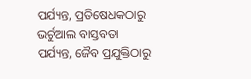ପର୍ଯ୍ୟନ୍ତ, ପ୍ରତିଷେଧକଠାରୁ ଭର୍ଚୁଆଲ ବାସ୍ତବତା ପର୍ଯ୍ୟନ୍ତ, ଜୈବ ପ୍ରଯୁକ୍ତିଠାରୁ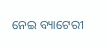ନେଇ ବ୍ୟାଟେରୀ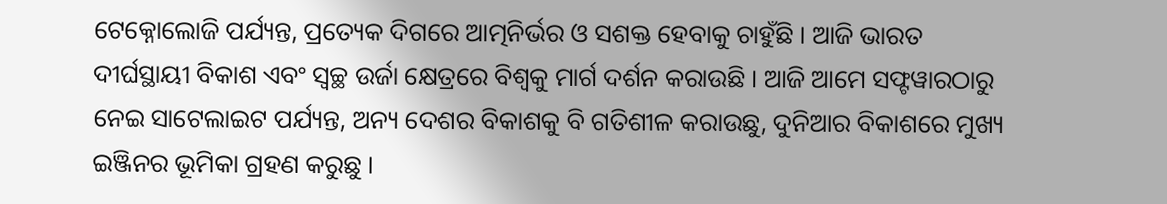ଟେକ୍ନୋଲୋଜି ପର୍ଯ୍ୟନ୍ତ, ପ୍ରତ୍ୟେକ ଦିଗରେ ଆତ୍ମନିର୍ଭର ଓ ସଶକ୍ତ ହେବାକୁ ଚାହୁଁଛି । ଆଜି ଭାରତ ଦୀର୍ଘସ୍ଥାୟୀ ବିକାଶ ଏବଂ ସ୍ୱଚ୍ଛ ଉର୍ଜା କ୍ଷେତ୍ରରେ ବିଶ୍ୱକୁ ମାର୍ଗ ଦର୍ଶନ କରାଉଛି । ଆଜି ଆମେ ସଫ୍ଟୱାରଠାରୁ ନେଇ ସାଟେଲାଇଟ ପର୍ଯ୍ୟନ୍ତ, ଅନ୍ୟ ଦେଶର ବିକାଶକୁ ବି ଗତିଶୀଳ କରାଉଛୁ, ଦୁନିଆର ବିକାଶରେ ମୁଖ୍ୟ ଇଞ୍ଜିନର ଭୂମିକା ଗ୍ରହଣ କରୁଛୁ ।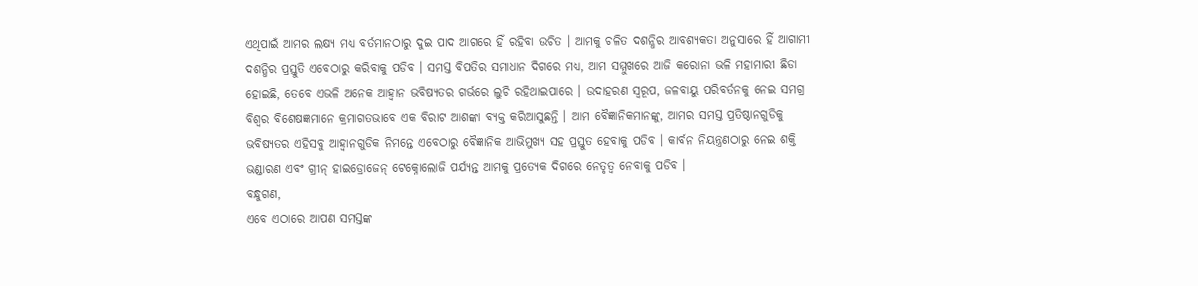ଏଥିପାଇଁ ଆମର ଲକ୍ଷ୍ୟ ମଧ୍ୟ ବର୍ତମାନଠାରୁ ଦୁଇ ପାଦ ଆଗରେ ହିଁ ରହିବା ଉଚିତ । ଆମକୁ ଚଳିତ ଦଶନ୍ଧିର ଆବଶ୍ୟକତା ଅନୁସାରେ ହିଁ ଆଗାମୀ ଦଶନ୍ଧିର ପ୍ରସ୍ତୁତି ଏବେଠାରୁ କରିବାକୁ ପଡିବ । ସମସ୍ତ ବିପତିର ସମାଧାନ ଦିଗରେ ମଧ୍ୟ, ଆମ ସମ୍ମୁଖରେ ଆଜି କରୋନା ଭଳି ମହାମାରୀ ଛିଡା ହୋଇଛି, ତେବେ ଏଭଳି ଅନେକ ଆହ୍ୱାନ ଭବିଷ୍ୟତର ଗର୍ଭରେ ଲୁଚି ରହିଥାଇପାରେ । ଉଦାହରଣ ସ୍ୱରୂପ, ଜଳବାୟୁ ପରିବର୍ତନକୁ ନେଇ ସମଗ୍ର ବିଶ୍ୱର ବିଶେଷଜ୍ଞମାନେ କ୍ରମାଗତଭାବେ ଏକ ବିରାଟ ଆଶଙ୍କା ବ୍ୟକ୍ତ କରିଆସୁଛନ୍ତି । ଆମ ବୈଜ୍ଞାନିକମାନଙ୍କୁ, ଆମର ସମସ୍ତ ପ୍ରତିଷ୍ଠାନଗୁଡିକୁ ଭବିଷ୍ୟତର ଏହିସବୁ ଆହ୍ୱାନଗୁଡିକ ନିମନ୍ତେ ଏବେଠାରୁ ବୈଜ୍ଞାନିକ ଆଭିମୁଖ୍ୟ ସହ ପ୍ରସ୍ତୁତ ହେବାକୁ ପଡିବ । କାର୍ବନ ନିୟନ୍ତ୍ରଣଠାରୁ ନେଇ ଶକ୍ତି ଭଣ୍ଡାରଣ ଏବଂ ଗ୍ରୀନ୍ ହାଇଡ୍ରୋଜେନ୍ ଟେକ୍ନୋଲୋଜି ପର୍ଯ୍ୟନ୍ତ ଆମକୁ ପ୍ରତ୍ୟେକ ଦିଗରେ ନେତୃତ୍ୱ ନେବାକୁ ପଡିବ ।
ବନ୍ଧୁଗଣ,
ଏବେ ଏଠାରେ ଆପଣ ସମସ୍ତଙ୍କ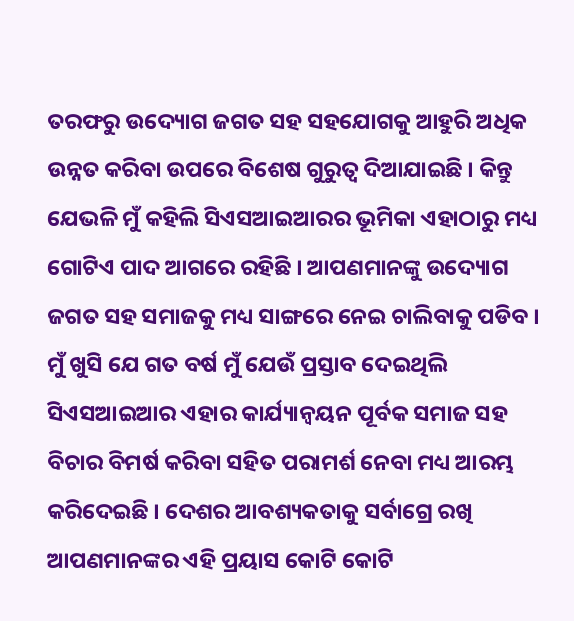ତରଫରୁ ଉଦ୍ୟୋଗ ଜଗତ ସହ ସହଯୋଗକୁ ଆହୁରି ଅଧିକ ଉନ୍ନତ କରିବା ଉପରେ ବିଶେଷ ଗୁରୁତ୍ୱ ଦିଆଯାଇଛି । କିନ୍ତୁ ଯେଭଳି ମୁଁ କହିଲି ସିଏସଆଇଆରର ଭୂମିକା ଏହାଠାରୁ ମଧ୍ୟ ଗୋଟିଏ ପାଦ ଆଗରେ ରହିଛି । ଆପଣମାନଙ୍କୁ ଉଦ୍ୟୋଗ ଜଗତ ସହ ସମାଜକୁ ମଧ୍ୟ ସାଙ୍ଗରେ ନେଇ ଚାଲିବାକୁ ପଡିବ । ମୁଁ ଖୁସି ଯେ ଗତ ବର୍ଷ ମୁଁ ଯେଉଁ ପ୍ରସ୍ତାବ ଦେଇଥିଲି ସିଏସଆଇଆର ଏହାର କାର୍ଯ୍ୟାନ୍ୱୟନ ପୂର୍ବକ ସମାଜ ସହ ବିଚାର ବିମର୍ଷ କରିବା ସହିତ ପରାମର୍ଶ ନେବା ମଧ୍ୟ ଆରମ୍ଭ କରିଦେଇଛି । ଦେଶର ଆବଶ୍ୟକତାକୁ ସର୍ବାଗ୍ରେ ରଖି ଆପଣମାନଙ୍କର ଏହି ପ୍ରୟାସ କୋଟି କୋଟି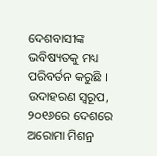ଦେଶବାସୀଙ୍କ ଭବିଷ୍ୟତକୁ ମଧ୍ୟ ପରିବର୍ତନ କରୁଛି । ଉଦାହରଣ ସ୍ୱରୂପ, ୨୦୧୬ରେ ଦେଶରେ ଅରୋମା ମିଶନ୍ର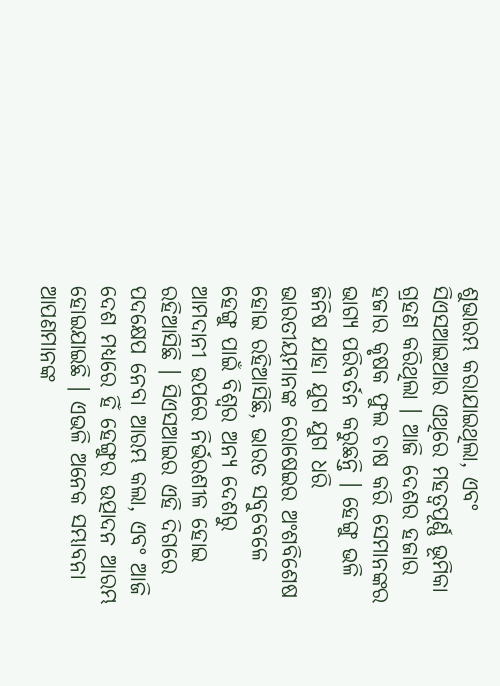ଶୁଭାରମ୍ଭ କରାଯାଇଥିଲା, ଏବଂ ସିଏସଆଇଆର ଏଥିରେ ମହତ୍ୱପୂର୍ଣ୍ଣ ଭୂମିକା ଗ୍ରହଣ କରିଥିଲା । ଆଜି ଦେଶର ହଜାର ହଜାର କୃଷକ ଫୁଲ ଚାଷ କରି ସେମାନଙ୍କର ଭାଗ୍ୟ ପରିବର୍ତନ କରୁଛନ୍ତି । ହେଙ୍ଗୁ ଭଳି ଜିନିଷ ଯାହା ଯୁଗ ଯୁଗ ଧରି ଭାରତୀୟମାନଙ୍କ ରୋଷେଇର ଅଂଶବିଶେଷ ହୋଇ ରହିଆସିଛି, ଭାରତ ସବୁବେଳେ ହେଙ୍ଗୁ ପାଇଁ ବିଶ୍ୱର ଅନ୍ୟ ଦେଶରୁ ଆମଦାନୀ ଉପରେ ନିର୍ଭରଶୀଳ ହୋଇ ରହିଆସିଛି । ସିଏସଆଇର ଏହି ଦିଗରେ ପଦକ୍ଷେପ ନେବା ଆରମ୍ଭ କଲା, ଏବଂ ଆଜି ଦେଶ ମଧ୍ୟରେ ହିଁ ହେଙ୍ଗୁର ଉତ୍ପାଦନ ଆରମ୍ଭ ହୋଇଯାଇଛି । ଏଭଳି ଅନେକ ସମ୍ଭାବନା ଆପଣମାନଙ୍କ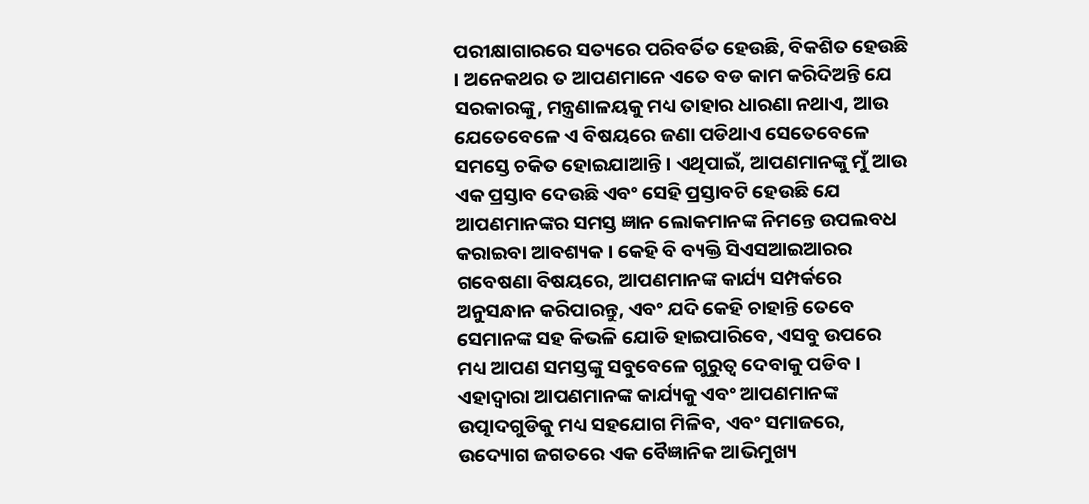ପରୀକ୍ଷାଗାରରେ ସତ୍ୟରେ ପରିବର୍ତିତ ହେଉଛି, ବିକଶିତ ହେଉଛି । ଅନେକଥର ତ ଆପଣମାନେ ଏତେ ବଡ କାମ କରିଦିଅନ୍ତି ଯେ ସରକାରଙ୍କୁ, ମନ୍ତ୍ରଣାଳୟକୁ ମଧ୍ୟ ତାହାର ଧାରଣା ନଥାଏ, ଆଉ ଯେତେବେଳେ ଏ ବିଷୟରେ ଜଣା ପଡିଥାଏ ସେତେବେଳେ ସମସ୍ତେ ଚକିତ ହୋଇଯାଆନ୍ତି । ଏଥିପାଇଁ, ଆପଣମାନଙ୍କୁ ମୁଁ ଆଉ ଏକ ପ୍ରସ୍ତାବ ଦେଉଛି ଏବଂ ସେହି ପ୍ରସ୍ତାବଟି ହେଉଛି ଯେ ଆପଣମାନଙ୍କର ସମସ୍ତ ଜ୍ଞାନ ଲୋକମାନଙ୍କ ନିମନ୍ତେ ଉପଲବଧ କରାଇବା ଆବଶ୍ୟକ । କେହି ବି ବ୍ୟକ୍ତି ସିଏସଆଇଆରର ଗବେଷଣା ବିଷୟରେ, ଆପଣମାନଙ୍କ କାର୍ଯ୍ୟ ସମ୍ପର୍କରେ ଅନୁସନ୍ଧାନ କରିପାରନ୍ତୁ, ଏବଂ ଯଦି କେହି ଚାହାନ୍ତି ତେବେ ସେମାନଙ୍କ ସହ କିଭଳି ଯୋଡି ହାଇପାରିବେ, ଏସବୁ ଉପରେ ମଧ୍ୟ ଆପଣ ସମସ୍ତଙ୍କୁ ସବୁବେଳେ ଗୁରୁତ୍ୱ ଦେବାକୁ ପଡିବ । ଏହାଦ୍ୱାରା ଆପଣମାନଙ୍କ କାର୍ଯ୍ୟକୁ ଏବଂ ଆପଣମାନଙ୍କ ଉତ୍ପାଦଗୁଡିକୁ ମଧ୍ୟ ସହଯୋଗ ମିଳିବ, ଏବଂ ସମାଜରେ, ଉଦ୍ୟୋଗ ଜଗତରେ ଏକ ବୈଜ୍ଞାନିକ ଆଭିମୁଖ୍ୟ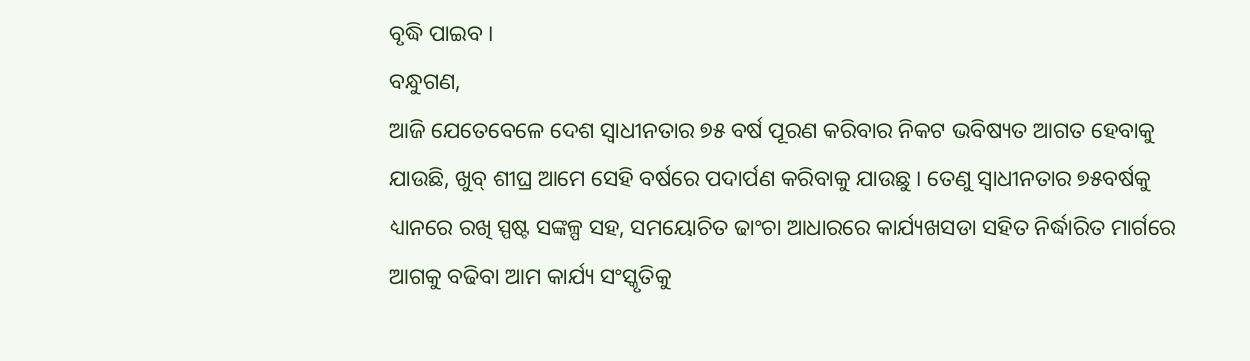ବୃଦ୍ଧି ପାଇବ ।
ବନ୍ଧୁଗଣ,
ଆଜି ଯେତେବେଳେ ଦେଶ ସ୍ୱାଧୀନତାର ୭୫ ବର୍ଷ ପୂରଣ କରିବାର ନିକଟ ଭବିଷ୍ୟତ ଆଗତ ହେବାକୁ ଯାଉଛି, ଖୁବ୍ ଶୀଘ୍ର ଆମେ ସେହି ବର୍ଷରେ ପଦାର୍ପଣ କରିବାକୁ ଯାଉଛୁ । ତେଣୁ ସ୍ୱାଧୀନତାର ୭୫ବର୍ଷକୁ ଧ୍ୟାନରେ ରଖି ସ୍ପଷ୍ଟ ସଙ୍କଳ୍ପ ସହ, ସମୟୋଚିତ ଢାଂଚା ଆଧାରରେ କାର୍ଯ୍ୟଖସଡା ସହିତ ନିର୍ଦ୍ଧାରିତ ମାର୍ଗରେ ଆଗକୁ ବଢିବା ଆମ କାର୍ଯ୍ୟ ସଂସ୍କୃତିକୁ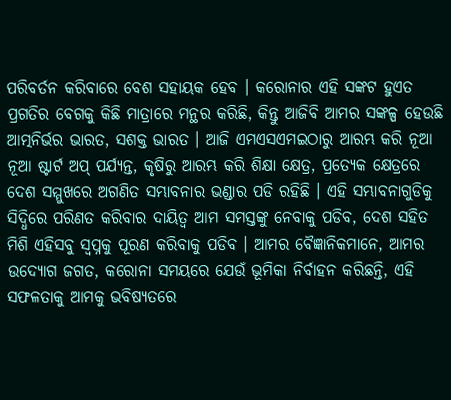ପରିବର୍ତନ କରିବାରେ ବେଶ ସହାୟକ ହେବ । କରୋନାର ଏହି ସଙ୍କଟ ହୁଏତ ପ୍ରଗତିର ବେଗକୁ କିଛି ମାତ୍ରାରେ ମନ୍ଥର କରିଛି, କିନ୍ତୁ ଆଜିବି ଆମର ସଙ୍କଳ୍ପ ହେଉଛି ଆତ୍ମନିର୍ଭର ଭାରତ, ସଶକ୍ତ ଭାରତ । ଆଜି ଏମଏସଏମଇଠାରୁ ଆରମ୍ଭ କରି ନୂଆ ନୂଆ ଷ୍ଟାର୍ଟ ଅପ୍ ପର୍ଯ୍ୟନ୍ତ, କୃଷିରୁ ଆରମ୍ଭ କରି ଶିକ୍ଷା କ୍ଷେତ୍ର, ପ୍ରତ୍ୟେକ କ୍ଷେତ୍ରରେ ଦେଶ ସମ୍ମୁଖରେ ଅଗଣିତ ସମ୍ଭାବନାର ଭଣ୍ଡାର ପଡି ରହିଛି । ଏହି ସମ୍ଭାବନାଗୁଡିକୁ ସିଦ୍ଧିରେ ପରିଣତ କରିବାର ଦାୟିତ୍ୱ ଆମ ସମସ୍ତଙ୍କୁ ନେବାକୁ ପଡିବ, ଦେଶ ସହିତ ମିଶି ଏହିସବୁ ସ୍ୱପ୍ନକୁ ପୂରଣ କରିବାକୁ ପଡିବ । ଆମର ବୈଜ୍ଞାନିକମାନେ, ଆମର ଉଦ୍ୟୋଗ ଜଗତ, କରୋନା ସମୟରେ ଯେଉଁ ଭୂମିକା ନିର୍ବାହନ କରିଛନ୍ତି, ଏହି ସଫଳତାକୁ ଆମକୁ ଭବିଷ୍ୟତରେ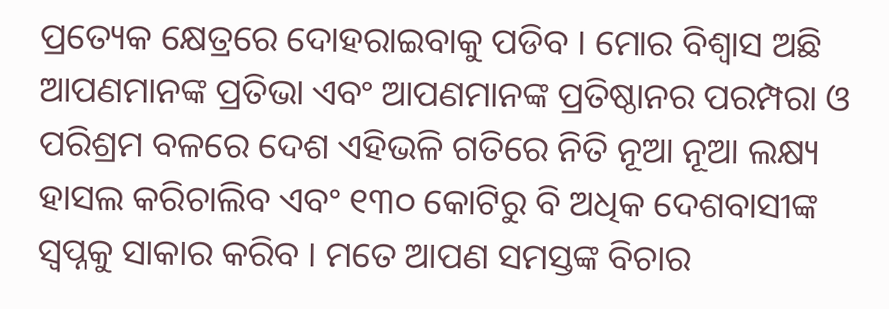ପ୍ରତ୍ୟେକ କ୍ଷେତ୍ରରେ ଦୋହରାଇବାକୁ ପଡିବ । ମୋର ବିଶ୍ୱାସ ଅଛି ଆପଣମାନଙ୍କ ପ୍ରତିଭା ଏବଂ ଆପଣମାନଙ୍କ ପ୍ରତିଷ୍ଠାନର ପରମ୍ପରା ଓ ପରିଶ୍ରମ ବଳରେ ଦେଶ ଏହିଭଳି ଗତିରେ ନିତି ନୂଆ ନୂଆ ଲକ୍ଷ୍ୟ ହାସଲ କରିଚାଲିବ ଏବଂ ୧୩୦ କୋଟିରୁ ବି ଅଧିକ ଦେଶବାସୀଙ୍କ ସ୍ୱପ୍ନକୁ ସାକାର କରିବ । ମତେ ଆପଣ ସମସ୍ତଙ୍କ ବିଚାର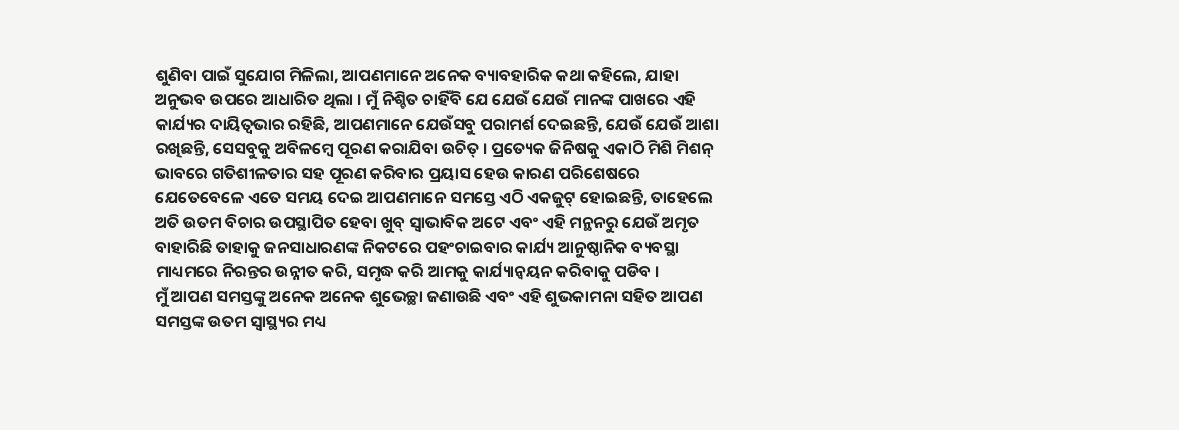ଶୁଣିବା ପାଇଁ ସୁଯୋଗ ମିଳିଲା, ଆପଣମାନେ ଅନେକ ବ୍ୟାବହାରିକ କଥା କହିଲେ, ଯାହା ଅନୁଭବ ଉପରେ ଆଧାରିତ ଥିଲା । ମୁଁ ନିଶ୍ଚିତ ଚାହିଁବି ଯେ ଯେଉଁ ଯେଉଁ ମାନଙ୍କ ପାଖରେ ଏହି କାର୍ଯ୍ୟର ଦାୟିତ୍ୱଭାର ରହିଛି, ଆପଣମାନେ ଯେଉଁସବୁ ପରାମର୍ଶ ଦେଇଛନ୍ତି, ଯେଉଁ ଯେଉଁ ଆଶା ରଖିଛନ୍ତି, ସେସବୁକୁ ଅବିଳମ୍ବେ ପୂରଣ କରାଯିବା ଉଚିତ୍ । ପ୍ରତ୍ୟେକ ଜିନିଷକୁ ଏକାଠି ମିଶି ମିଶନ୍ ଭାବରେ ଗତିଶୀଳତାର ସହ ପୂରଣ କରିବାର ପ୍ରୟାସ ହେଉ କାରଣ ପରିଶେଷରେ ଯେତେବେଳେ ଏତେ ସମୟ ଦେଇ ଆପଣମାନେ ସମସ୍ତେ ଏଠି ଏକଜୁଟ୍ ହୋଇଛନ୍ତି, ତାହେଲେ ଅତି ଉତମ ବିଚାର ଉପସ୍ଥାପିତ ହେବା ଖୁବ୍ ସ୍ୱାଭାବିକ ଅଟେ ଏବଂ ଏହି ମନ୍ଥନରୁ ଯେଉଁ ଅମୃତ ବାହାରିଛି ତାହାକୁ ଜନସାଧାରଣଙ୍କ ନିକଟରେ ପହଂଚାଇବାର କାର୍ଯ୍ୟ ଆନୁଷ୍ଠାନିକ ବ୍ୟବସ୍ଥା ମାଧ୍ୟମରେ ନିରନ୍ତର ଉନ୍ନୀତ କରି, ସମୃଦ୍ଧ କରି ଆମକୁ କାର୍ଯ୍ୟାନ୍ୱୟନ କରିବାକୁ ପଡିବ ।
ମୁଁ ଆପଣ ସମସ୍ତଙ୍କୁ ଅନେକ ଅନେକ ଶୁଭେଚ୍ଛା ଜଣାଉଛି ଏବଂ ଏହି ଶୁଭକାମନା ସହିତ ଆପଣ ସମସ୍ତଙ୍କ ଉତମ ସ୍ୱାସ୍ଥ୍ୟର ମଧ୍ୟ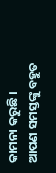କାମନା କରୁଛି ।
ଆପଣ ସମସ୍ତଙ୍କୁ ବହୁତ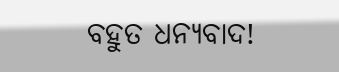ବହୁତ ଧନ୍ୟବାଦ!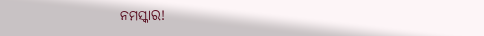ନମସ୍କାର!